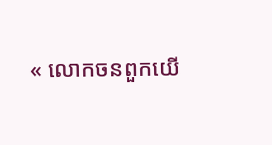« លោកចនពួកយេី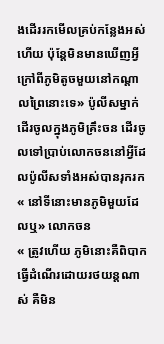ងដេីររកមេីលគ្រប់កន្លែងអស់ហេីយ ប៉ុន្តែមិនមានឃេីញអ្វីក្រៅពីភូមិតូចមួយនៅកណ្ដាលព្រៃនោះទេ» ប៉ូលីសម្នាក់ដេីរចូលក្នុងភូមិគ្រឹះចន ដេីរចូលទៅប្រាប់លោកចននៅអ្វីដែលប៉ូលីសទាំងអស់បានរុករក
« នៅទីនោះមានភូមិមួយដែលឬ» លោកចន
« ត្រូវហេីយ ភូមិនោះគឺពិបាកធ្វេីដំណេីរដោយរថយន្តណាស់ គឺមិន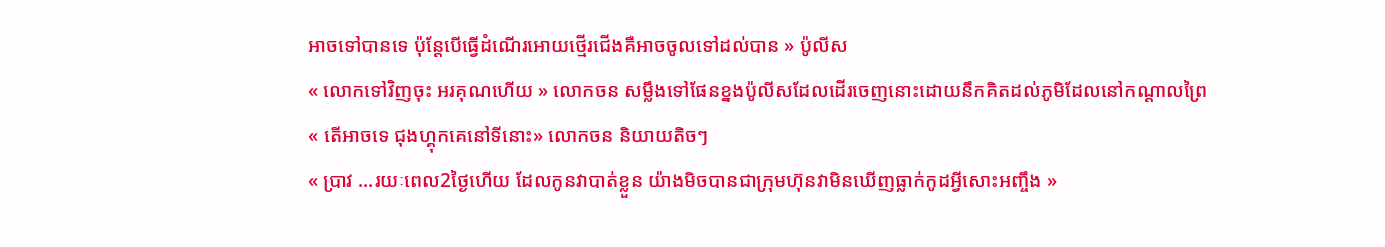អាចទៅបានទេ ប៉ុន្តែបេីធ្វេីដំណេីរអោយថ្មេីរជេីងគឺអាចចូលទៅដល់បាន » ប៉ូលីស
« លោកទៅវិញចុះ អរគុណហេីយ » លោកចន សម្លឹងទៅផែនខ្នងប៉ូលីសដែលដេីរចេញនោះដោយនឹកគិតដល់ភូមិដែលនៅកណ្ដាលព្រៃ
« តេីអាចទេ ជុងហ្គុកគេនៅទីនោះ» លោកចន និយាយតិចៗ
« ប្រាវ ...រយៈពេល2ថ្ងៃហេីយ ដែលកូនវាបាត់ខ្លួន យ៉ាងមិចបានជាក្រុមហ៊ុនវាមិនឃេីញធ្លាក់កូដអ្វីសោះអញ្ចឹង »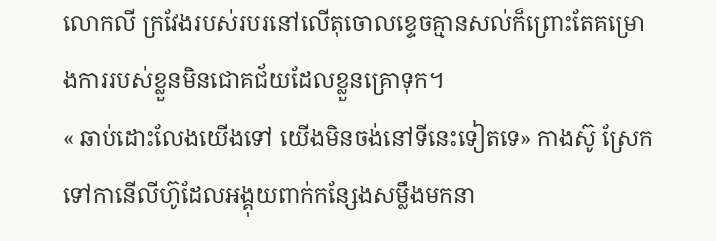លោកលី ក្រវែងរបស់របរនៅលេីតុចោលខ្ទេចគ្មានសល់ក៏ព្រោះតែគម្រោងការរបស់ខ្លួនមិនជោគជ័យដែលខ្លួនគ្រោទុក។
« ឆាប់ដោះលែងយេីងទៅ យេីងមិនចង់នៅទីនេះទៀតទេ» កាងស៊ូ ស្រែកទៅកានើលីហ៊ូដែលអង្គុយពាក់កន្សែងសម្លឹងមកនា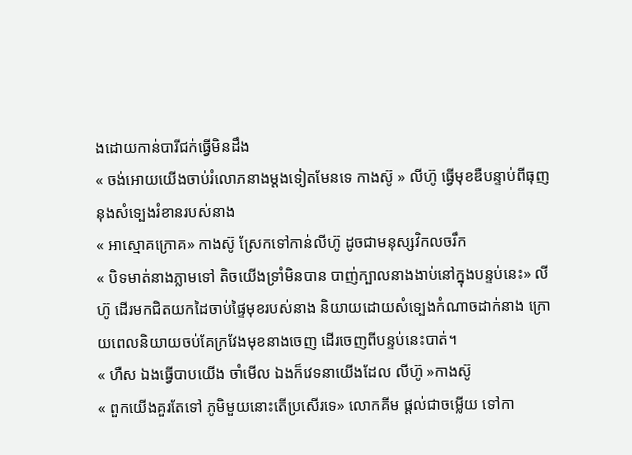ងដោយកាន់បារីជក់ធ្វេីមិនដឹង
« ចង់អោយយេីងចាប់រំលោភនាងម្ដងទៀតមែនទេ កាងស៊ូ » លីហ៊ូ ធ្វេីមុខឌឺបន្ទាប់ពីធុញនុងសំទ្បេងរំខានរបស់នាង
« អាស្មោគក្រោគ» កាងស៊ូ ស្រែកទៅកាន់លីហ៊ូ ដូចជាមនុស្សវិកលចរឹក
« បិទមាត់នាងភ្លាមទៅ តិចយេីងទ្រាំមិនបាន បាញ់ក្បាលនាងងាប់នៅក្នុងបន្ទប់នេះ» លីហ៊ូ ដេីរមកជិតយកដៃចាប់ផ្ទៃមុខរបស់នាង និយាយដោយសំទ្បេងកំណាចដាក់នាង ក្រោយពេលនិយាយចប់គែក្រវែងមុខនាងចេញ ដេីរចេញពីបន្ទប់នេះបាត់។
« ហឺស ឯងធ្វេីបាបយេីង ចាំមេីល ឯងក៏វេទនាយេីងដែល លីហ៊ូ »កាងស៊ូ
« ពួកយេីងគួរតែទៅ ភូមិមួយនោះតេីប្រសេីរទេ» លោកគីម ផ្ដល់ជាចម្លេីយ ទៅកា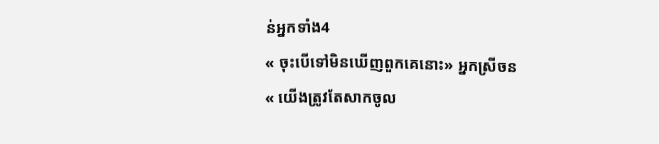ន់អ្នកទាំង4
« ចុះបេីទៅមិនឃេីញពួកគេនោះ» អ្នកស្រីចន
« យេីងត្រូវតែសាកចូល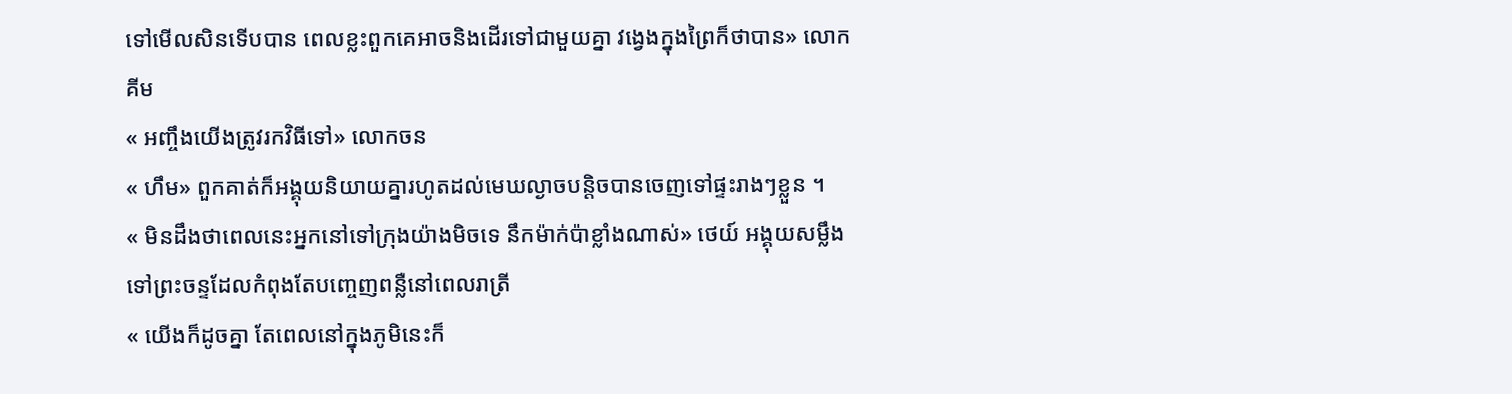ទៅមេីលសិនទេីបបាន ពេលខ្លះពួកគេអាចនិងដេីរទៅជាមួយគ្នា វង្វេងក្នុងព្រៃក៏ថាបាន» លោកគីម
« អញ្ចឹងយេីងត្រូវរកវិធីទៅ» លោកចន
« ហឹម» ពួកគាត់ក៏អង្គុយនិយាយគ្នារហូតដល់មេឃល្ងាចបន្តិចបានចេញទៅផ្ទះរាងៗខ្លួន ។
« មិនដឹងថាពេលនេះអ្នកនៅទៅក្រុងយ៉ាងមិចទេ នឹកម៉ាក់ប៉ាខ្លាំងណាស់» ថេយ៍ អង្គុយសម្លឹងទៅព្រះចន្ទដែលកំពុងតែបញ្ចេញពន្លឺនៅពេលរាត្រី
« យេីងក៏ដូចគ្នា តែពេលនៅក្នុងភូមិនេះក៏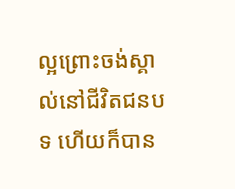ល្អព្រោះចង់ស្គាល់នៅជីវិតជនបទ ហេីយក៏បាន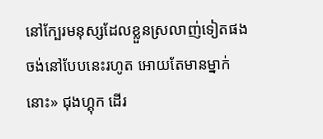នៅក្បែរមនុស្សដែលខ្លួនស្រលាញ់ទៀតផង ចង់នៅបែបនេះរហូត អោយតែមានម្នាក់នោះ» ជុងហ្គុក ដេីរ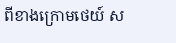ពីខាងក្រោមថេយ៍ ស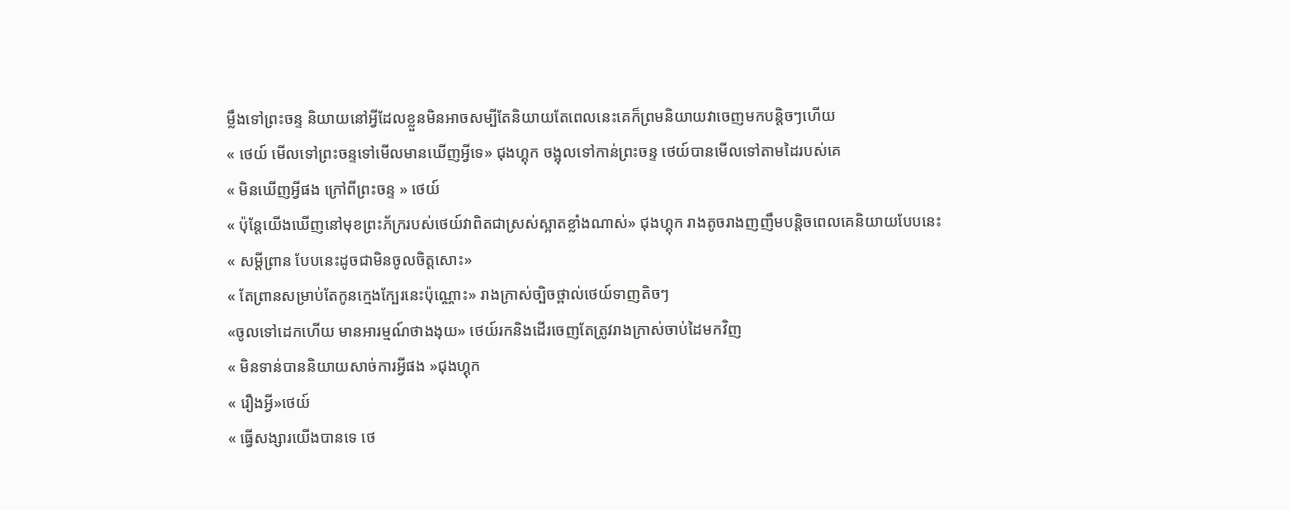ម្លឹងទៅព្រះចន្ទ និយាយនៅអ្វីដែលខ្លួនមិនអាចសម្បីតែនិយាយតែពេលនេះគេក៏ព្រមនិយាយវាចេញមកបន្តិចៗហេីយ
« ថេយ៍ មេីលទៅព្រះចន្ទទៅមេីលមានឃេីញអ្វីទេ» ជុងហ្គុក ចង្អុលទៅកាន់ព្រះចន្ទ ថេយ៍បានមេីលទៅតាមដៃរបស់គេ
« មិនឃេីញអ្វីផង ក្រៅពីព្រះចន្ទ » ថេយ៍
« ប៉ុន្តែយេីងឃេីញនៅមុខព្រះភ័ក្ររបស់ថេយ៍វាពិតជាស្រស់ស្អាតខ្លាំងណាស់» ជុងហ្គុក រាងតូចរាងញញឹមបន្តិចពេលគេនិយាយបែបនេះ
« សម្ដីព្រាន បែបនេះដូចជាមិនចូលចិត្តសោះ»
« តែព្រានសម្រាប់តែកូនក្មេងក្បែរនេះប៉ុណ្ណោះ» រាងក្រាស់ច្បិចថ្ពាល់ថេយ៍ទាញតិចៗ
«ចូលទៅដេកហេីយ មានអារម្មណ៍ថាងងុយ» ថេយ៍រកនិងដេីរចេញតែត្រូវរាងក្រាស់ចាប់ដៃមកវិញ
« មិនទាន់បាននិយាយសាច់ការអ្វីផង »ជុងហ្គុក
« រឿងអ្វី»ថេយ៍
« ធ្វេីសង្សារយេីងបានទេ ថេ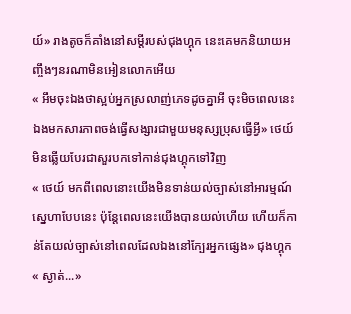យ៍» រាងតូចក៏គាំងនៅសម្ដីរបស់ជុងហ្គុក នេះគេមកនិយាយអញ្ចឹងៗនរណាមិនអៀនលោកអេីយ
« អឹមចុះឯងថាស្អប់អ្នកស្រលាញ់ភេទដូចគ្នាអី ចុះមិចពេលនេះឯងមកសារភាពចង់ធ្វេីសង្សារជាមួយមនុស្សប្រុសធ្វេីអ្វី» ថេយ៍ មិនឆ្លេីយបែរជាសួរបកទៅកាន់ជុងហ្គុកទៅវិញ
« ថេយ៍ មកពីពេលនោះយេីងមិនទាន់យល់ច្បាស់នៅអារម្មណ៍ស្នេហាបែបនេះ ប៉ុន្តែពេលនេះយេីងបានយល់ហេីយ ហេីយក៏កាន់តែយល់ច្បាស់នៅពេលដែលឯងនៅក្បែរអ្នកផ្សេង» ជុងហ្គុក
« ស្ងាត់...»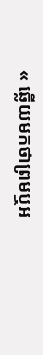« ឆ្លេីយមកថាព្រមឬអ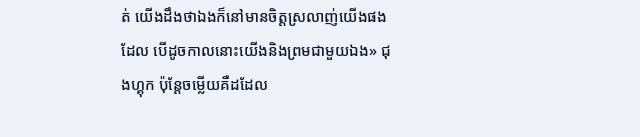ត់ យេីងដឹងថាឯងក៏នៅមានចិត្តស្រលាញ់យេីងផងដែល បេីដូចកាលនោះយេីងនិងព្រមជាមួយឯង» ជុងហ្គុក ប៉ុន្តែចម្លេីយគឺដដែល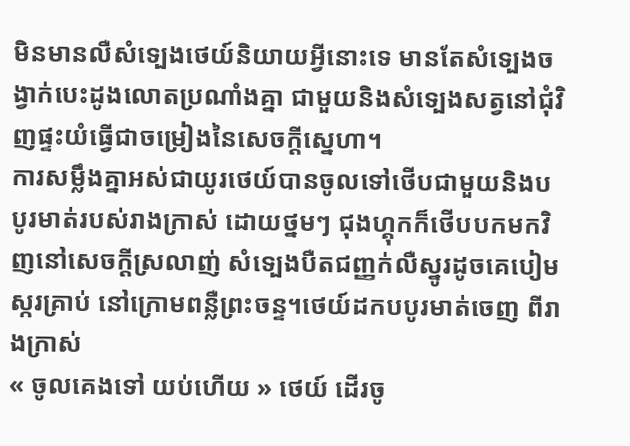មិនមានលឺសំទ្បេងថេយ៍និយាយអ្វីនោះទេ មានតែសំទ្បេងចង្វាក់បេះដូងលោតប្រណាំងគ្នា ជាមួយនិងសំទ្បេងសត្វនៅជុំវិញផ្ទះយំធ្វេីជាចម្រៀងនៃសេចក្ដីស្នេហា។
ការសម្លឹងគ្នាអស់ជាយូរថេយ៍បានចូលទៅថេីបជាមួយនិងបបូរមាត់របស់រាងក្រាស់ ដោយថ្នមៗ ជុងហ្គុកក៏ថេីបបកមកវិញនៅសេចក្ដីស្រលាញ់ សំទ្បេងបឺតជញ្ញក់លឺស្នូរដូចគេបៀមស្ករគ្រាប់ នៅក្រោមពន្លឺព្រះចន្ទ។ថេយ៍ដកបបូរមាត់ចេញ ពីរាងក្រាស់
« ចូលគេងទៅ យប់ហេីយ » ថេយ៍ ដេីរចូ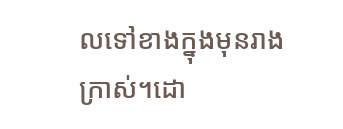លទៅខាងក្នុងមុនរាងក្រាស់។ដោ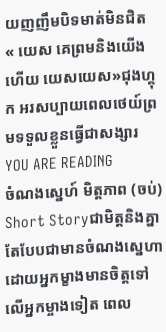យញញឹមបិទមាត់មិនជិត
« យេស គេព្រមនិងយេីងហេីយ យេសយេស»ជុងហ្គុក អរសប្បាយពេលថេយ៍ព្រមទទួលខ្លួនធ្វេីជាសង្សារ
YOU ARE READING
ចំណងស្នេហ៍ មិត្តភាព (ចប់)
Short Storyជាមិត្តនិងគ្នាតែបែបជាមានចំណងស្នេហាដោយអ្នកម្ខាងមានចិត្តទៅលេីអ្នកម្ចាងទៀត ពេល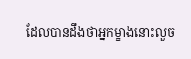ដែលបានដឹងថាអ្នកម្ខាងនោះលួច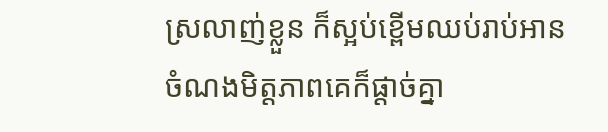ស្រលាញ់ខ្លួន ក៏ស្អប់ខ្ពេីមឈប់រាប់អាន ចំណងមិត្តភាពគេក៏ផ្ដាច់គ្នា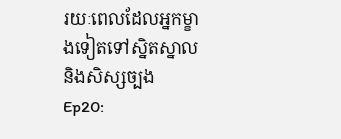រយៈពេលដែលអ្នកម្ខាងទៀតទៅស្និតស្នាលនិងសិស្សច្បង
Ep20: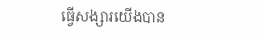ធ្វេីសង្សារយេីងបាន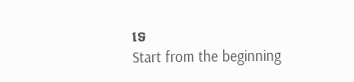ទេ
Start from the beginning